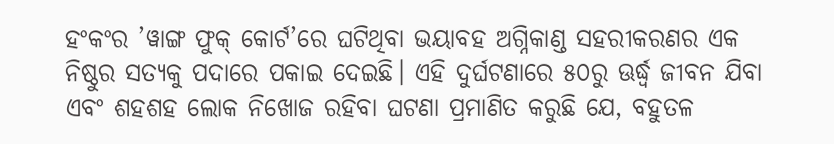ହଂକଂର ’ୱାଙ୍ଗ ଫୁକ୍ କୋର୍ଟ’ରେ ଘଟିଥିବା ଭୟାବହ ଅଗ୍ନିକାଣ୍ଡ ସହରୀକରଣର ଏକ ନିଷ୍ଠୁର ସତ୍ୟକୁ ପଦାରେ ପକାଇ ଦେଇଛି। ଏହି ଦୁର୍ଘଟଣାରେ ୫୦ରୁ ଊର୍ଦ୍ଧ୍ବ ଜୀବନ ଯିବା ଏବଂ ଶହଶହ ଲୋକ ନିଖୋଜ ରହିବା ଘଟଣା ପ୍ରମାଣିତ କରୁଛି ଯେ, ବହୁତଳ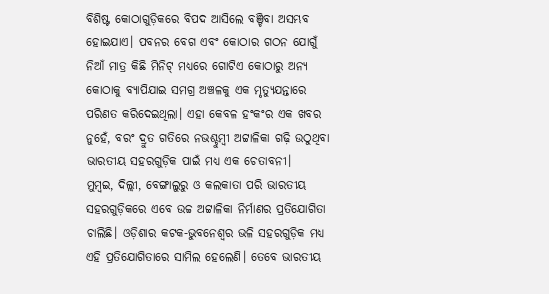ବିଶିଷ୍ଟ କୋଠାଗୁଡ଼ିକରେ ବିପଦ ଆସିଲେ ବଞ୍ଚିବା ଅସମ୍ଭବ ହୋଇଯାଏ। ପବନର ବେଗ ଏବଂ କୋଠାର ଗଠନ ଯୋଗୁଁ ନିଆଁ ମାତ୍ର କିଛି ମିନିଟ୍ ମଧ୍ୟରେ ଗୋଟିଏ କୋଠାରୁ ଅନ୍ୟ କୋଠାକୁ ବ୍ୟାପିଯାଇ ସମଗ୍ର ଅଞ୍ଚଳକୁ ଏକ ମୃତ୍ୟୁଯନ୍ତାରେ ପରିଣତ କରିଦେଇଥିଲା। ଏହା କେବଳ ହଂକଂର ଏକ ଖବର ନୁହେଁ, ବରଂ ଦ୍ରୁତ ଗତିରେ ନଭଶ୍ଚୁମ୍ବୀ ଅଟ୍ଟାଳିକା ଗଢ଼ି ଉଠୁଥିବା ଭାରତୀୟ ସହରଗୁଡ଼ିକ ପାଇଁ ମଧ୍ୟ ଏକ ଚେତାବନୀ।
ମୁମ୍ବଇ, ଦିଲ୍ଲୀ, ବେଙ୍ଗାଲୁରୁ ଓ କଲକାତା ପରି ଭାରତୀୟ ସହରଗୁଡ଼ିକରେ ଏବେ ଉଚ୍ଚ ଅଟ୍ଟାଳିକା ନିର୍ମାଣର ପ୍ରତିଯୋଗିତା ଚାଲିଛି। ଓଡ଼ିଶାର କଟକ-ଭୁବନେଶ୍ବର ଭଳି ସହରଗୁଡ଼ିକ ମଧ୍ୟ ଏହି ପ୍ରତିଯୋଗିତାରେ ସାମିଲ ହେଲେଣି। ତେବେ ଭାରତୀୟ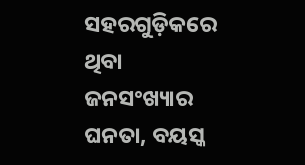ସହରଗୁଡ଼ିକରେ ଥିବା ଜନସଂଖ୍ୟାର ଘନତା, ବୟସ୍କ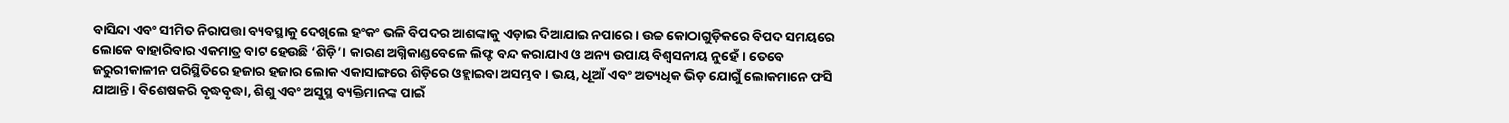ବାସିନ୍ଦା ଏବଂ ସୀମିତ ନିରାପତ୍ତା ବ୍ୟବସ୍ଥାକୁ ଦେଖିଲେ ହଂକଂ ଭଳି ବିପଦର ଆଶଙ୍କାକୁ ଏଡ଼ାଇ ଦିଆଯାଇ ନପାରେ। ଉଚ୍ଚ କୋଠାଗୁଡ଼ିକରେ ବିପଦ ସମୟରେ ଲୋକେ ବାହାରିବାର ଏକମାତ୍ର ବାଟ ହେଉଛି ‘ଶିଡ଼ି’। କାରଣ ଅଗ୍ନିକାଣ୍ଡବେଳେ ଲିଫ୍ଟ ବନ୍ଦ କରାଯାଏ ଓ ଅନ୍ୟ ଉପାୟ ବିଶ୍ୱସନୀୟ ନୁହେଁ। ତେବେ ଜରୁରୀକାଳୀନ ପରିସ୍ଥିତିରେ ହଜାର ହଜାର ଲୋକ ଏକାସାଙ୍ଗରେ ଶିଡ଼ିରେ ଓହ୍ଲାଇବା ଅସମ୍ଭବ। ଭୟ, ଧୂଆଁ ଏବଂ ଅତ୍ୟଧିକ ଭିଡ଼ ଯୋଗୁଁ ଲୋକମାନେ ଫସି ଯାଆନ୍ତି। ବିଶେଷକରି ବୃଦ୍ଧବୃଦ୍ଧା, ଶିଶୁ ଏବଂ ଅସୁସ୍ଥ ବ୍ୟକ୍ତିମାନଙ୍କ ପାଇଁ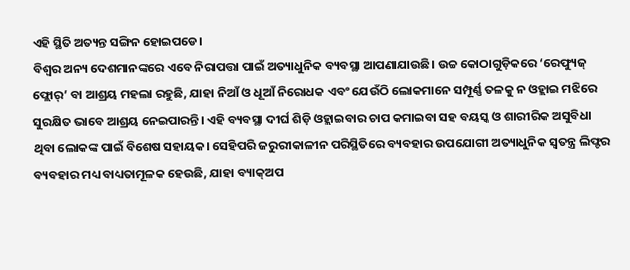ଏହି ସ୍ଥିତି ଅତ୍ୟନ୍ତ ସଙ୍ଗିନ ହୋଇପଡେ।
ବିଶ୍ୱର ଅନ୍ୟ ଦେଶମାନଙ୍କରେ ଏବେ ନିରାପତ୍ତା ପାଇଁ ଅତ୍ୟାଧୁନିକ ବ୍ୟବସ୍ଥା ଆପଣାଯାଉଛି। ଉଚ୍ଚ କୋଠାଗୁଡ଼ିକରେ ‘ରେଫ୍ୟୁଜ୍ ଫ୍ଲୋର୍’ ବା ଆଶ୍ରୟ ମହଲା ରହୁଛି, ଯାହା ନିଆଁ ଓ ଧୂଆଁ ନିରୋଧକ ଏବଂ ଯେଉଁଠି ଲୋକମାନେ ସମ୍ପୂର୍ଣ୍ଣ ତଳକୁ ନ ଓହ୍ଲାଇ ମଝିରେ ସୁରକ୍ଷିତ ଭାବେ ଆଶ୍ରୟ ନେଇପାରନ୍ତି। ଏହି ବ୍ୟବସ୍ଥା ଦୀର୍ଘ ଶିଡ଼ି ଓହ୍ଲାଇବାର ଚାପ କମାଇବା ସହ ବୟସ୍କ ଓ ଶାରୀରିକ ଅସୁବିଧା ଥିବା ଲୋକଙ୍କ ପାଇଁ ବିଶେଷ ସହାୟକ। ସେହିପରି ଜରୁରୀକାଳୀନ ପରିସ୍ଥିତିରେ ବ୍ୟବହାର ଉପଯୋଗୀ ଅତ୍ୟାଧୁନିକ ସ୍ୱତନ୍ତ୍ର ଲିଫ୍ଟର ବ୍ୟବହାର ମଧ୍ୟ ବାଧ୍ୟତାମୂଳକ ହେଉଛି, ଯାହା ବ୍ୟାକ୍ଅପ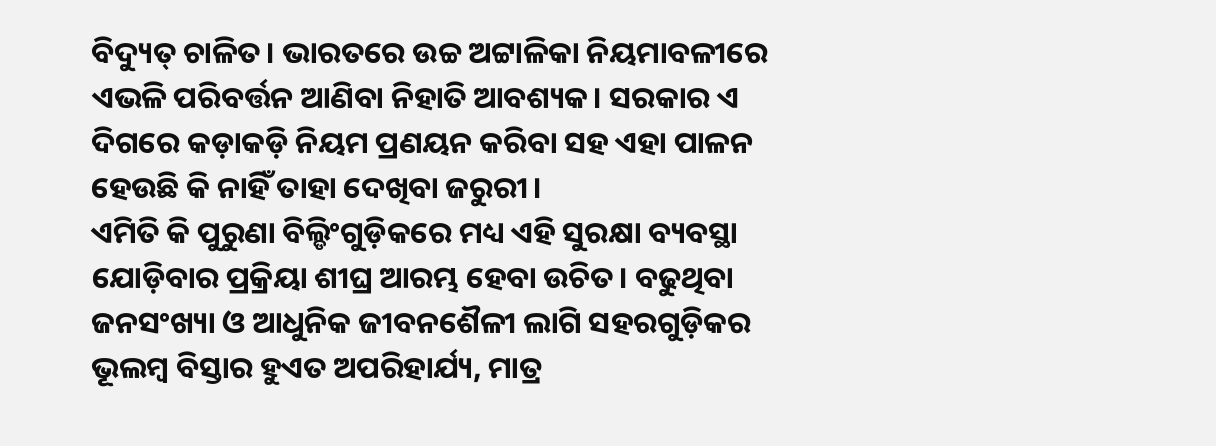ବିଦ୍ୟୁତ୍ ଚାଳିତ। ଭାରତରେ ଉଚ୍ଚ ଅଟ୍ଟାଳିକା ନିୟମାବଳୀରେ ଏଭଳି ପରିବର୍ତ୍ତନ ଆଣିବା ନିହାତି ଆବଶ୍ୟକ। ସରକାର ଏ ଦିଗରେ କଡ଼ାକଡ଼ି ନିୟମ ପ୍ରଣୟନ କରିବା ସହ ଏହା ପାଳନ ହେଉଛି କି ନାହିଁ ତାହା ଦେଖିବା ଜରୁରୀ।
ଏମିତି କି ପୁରୁଣା ବିଲ୍ଡିଂଗୁଡ଼ିକରେ ମଧ୍ୟ ଏହି ସୁରକ୍ଷା ବ୍ୟବସ୍ଥା ଯୋଡ଼ିବାର ପ୍ରକ୍ରିୟା ଶୀଘ୍ର ଆରମ୍ଭ ହେବା ଉଚିତ। ବଢୁଥିବା ଜନସଂଖ୍ୟା ଓ ଆଧୁନିକ ଜୀବନଶୈଳୀ ଲାଗି ସହରଗୁଡ଼ିକର ଭୂଲମ୍ବ ବିସ୍ତାର ହୁଏତ ଅପରିହାର୍ଯ୍ୟ, ମାତ୍ର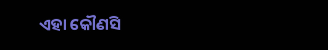ଏହା କୌଣସି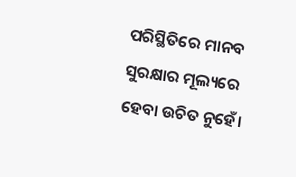ପରିସ୍ଥିତିରେ ମାନବ ସୁରକ୍ଷାର ମୂଲ୍ୟରେ ହେବା ଉଚିତ ନୁହେଁ।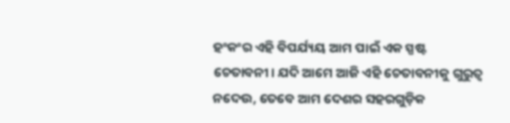ହଂକଂର ଏହି ବିପର୍ଯ୍ୟୟ ଆମ ପାଇଁ ଏକ ସ୍ପଷ୍ଟ ଚେତାବନୀ। ଯଦି ଆମେ ଆଜି ଏହି ଚେତାବନୀକୁ ଗୁରୁତ୍ୱ ନଦେଉ, ତେବେ ଆମ ଦେଶର ସହରଗୁଡ଼ିକ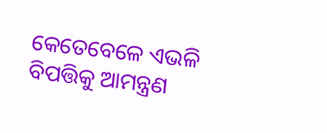କେତେବେଳେ ଏଭଳି ବିପତ୍ତିକୁ ଆମନ୍ତ୍ରଣ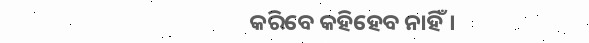କରିବେ କହିହେବ ନାହିଁ।